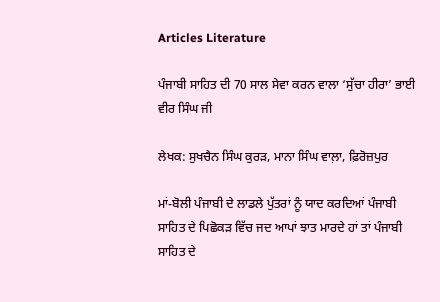Articles Literature

ਪੰਜਾਬੀ ਸਾਹਿਤ ਦੀ 70 ਸਾਲ ਸੇਵਾ ਕਰਨ ਵਾਲਾ ‘ਸੁੱਚਾ ਹੀਰਾ’ ਭਾਈ ਵੀਰ ਸਿੰਘ ਜੀ

ਲੇਖਕ: ਸੁਖਚੈਨ ਸਿੰਘ ਕੁਰੜ, ਮਾਨਾ ਸਿੰਘ ਵਾਲ਼ਾ, ਫ਼ਿਰੋਜ਼ਪੁਰ

ਮਾਂ-ਬੋਲੀ ਪੰਜਾਬੀ ਦੇ ਲਾਡਲੇ ਪੁੱਤਰਾਂ ਨੂੰ ਯਾਦ ਕਰਦਿਆਂ ਪੰਜਾਬੀ ਸਾਹਿਤ ਦੇ ਪਿਛੋਕੜ ਵਿੱਚ ਜਦ ਆਪਾਂ ਝਾਤ ਮਾਰਦੇ ਹਾਂ ਤਾਂ ਪੰਜਾਬੀ ਸਾਹਿਤ ਦੇ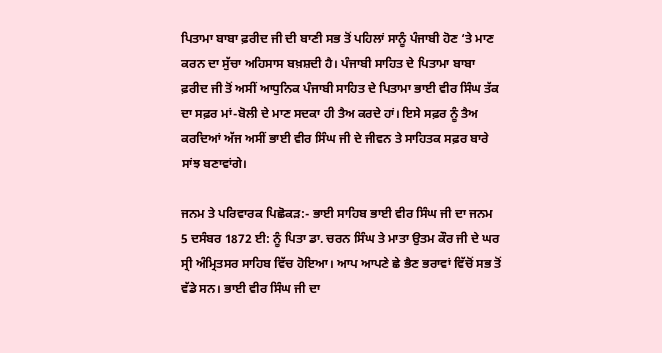ਪਿਤਾਮਾ ਬਾਬਾ ਫ਼ਰੀਦ ਜੀ ਦੀ ਬਾਣੀ ਸਭ ਤੋਂ ਪਹਿਲਾਂ ਸਾਨੂੰ ਪੰਜਾਬੀ ਹੋਣ ‘ਤੇ ਮਾਣ ਕਰਨ ਦਾ ਸੁੱਚਾ ਅਹਿਸਾਸ ਬਖ਼ਸ਼ਦੀ ਹੈ। ਪੰਜਾਬੀ ਸਾਹਿਤ ਦੇ ਪਿਤਾਮਾ ਬਾਬਾ ਫ਼ਰੀਦ ਜੀ ਤੋਂ ਅਸੀਂ ਆਧੁਨਿਕ ਪੰਜਾਬੀ ਸਾਹਿਤ ਦੇ ਪਿਤਾਮਾ ਭਾਈ ਵੀਰ ਸਿੰਘ ਤੱਕ ਦਾ ਸਫ਼ਰ ਮਾਂ-ਬੋਲੀ ਦੇ ਮਾਣ ਸਦਕਾ ਹੀ ਤੈਅ ਕਰਦੇ ਹਾਂ। ਇਸੇ ਸਫ਼ਰ ਨੂੰ ਤੈਅ ਕਰਦਿਆਂ ਅੱਜ ਅਸੀਂ ਭਾਈ ਵੀਰ ਸਿੰਘ ਜੀ ਦੇ ਜੀਵਨ ਤੇ ਸਾਹਿਤਕ ਸਫ਼ਰ ਬਾਰੇ ਸਾਂਝ ਬਣਾਵਾਂਗੇ।

ਜਨਮ ਤੇ ਪਰਿਵਾਰਕ ਪਿਛੋਕੜ:- ਭਾਈ ਸਾਹਿਬ ਭਾਈ ਵੀਰ ਸਿੰਘ ਜੀ ਦਾ ਜਨਮ 5 ਦਸੰਬਰ 1872 ਈ: ਨੂੰ ਪਿਤਾ ਡਾ. ਚਰਨ ਸਿੰਘ ਤੇ ਮਾਤਾ ਉਤਮ ਕੌਰ ਜੀ ਦੇ ਘਰ ਸ੍ਰੀ ਅੰਮ੍ਰਿਤਸਰ ਸਾਹਿਬ ਵਿੱਚ ਹੋਇਆ। ਆਪ ਆਪਣੇ ਛੇ ਭੈਣ ਭਰਾਵਾਂ ਵਿੱਚੋਂ ਸਭ ਤੋਂ ਵੱਡੇ ਸਨ। ਭਾਈ ਵੀਰ ਸਿੰਘ ਜੀ ਦਾ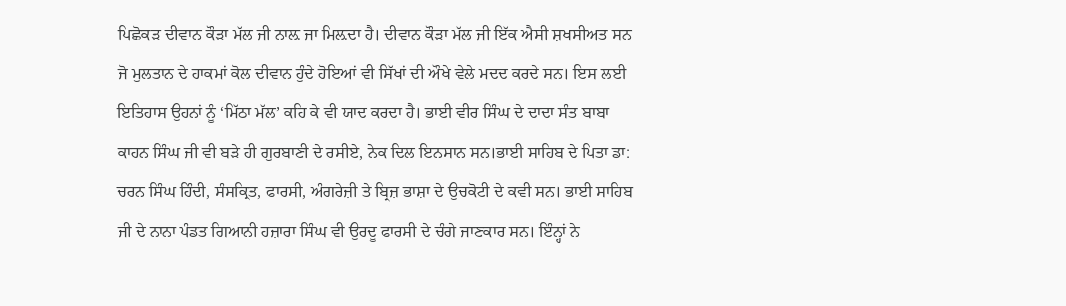ਪਿਛੋਕੜ ਦੀਵਾਨ ਕੌੜਾ ਮੱਲ ਜੀ ਨਾਲ਼ ਜਾ ਮਿਲ਼ਦਾ ਹੈ। ਦੀਵਾਨ ਕੌੜਾ ਮੱਲ ਜੀ ਇੱਕ ਐਸੀ ਸ਼ਖਸੀਅਤ ਸਨ ਜੋ ਮੁਲਤਾਨ ਦੇ ਹਾਕਮਾਂ ਕੋਲ ਦੀਵਾਨ ਹੁੰਦੇ ਹੋਇਆਂ ਵੀ ਸਿੱਖਾਂ ਦੀ ਔਖੇ ਵੇਲੇ ਮਦਦ ਕਰਦੇ ਸਨ। ਇਸ ਲਈ ਇਤਿਹਾਸ ਉਹਨਾਂ ਨੂੰ ‘ਮਿੱਠਾ ਮੱਲ’ ਕਹਿ ਕੇ ਵੀ ਯਾਦ ਕਰਦਾ ਹੈ। ਭਾਈ ਵੀਰ ਸਿੰਘ ਦੇ ਦਾਦਾ ਸੰਤ ਬਾਬਾ ਕਾਹਨ ਸਿੰਘ ਜੀ ਵੀ ਬੜੇ ਹੀ ਗੁਰਬਾਣੀ ਦੇ ਰਸੀਏ, ਨੇਕ ਦਿਲ ਇਨਸਾਨ ਸਨ।ਭਾਈ ਸਾਹਿਬ ਦੇ ਪਿਤਾ ਡਾ: ਚਰਨ ਸਿੰਘ ਹਿੰਦੀ, ਸੰਸਕ੍ਰਿਤ, ਫਾਰਸੀ, ਅੰਗਰੇਜ਼ੀ ਤੇ ਬ੍ਰਿਜ਼ ਭਾਸ਼ਾ ਦੇ ਉਚਕੋਟੀ ਦੇ ਕਵੀ ਸਨ। ਭਾਈ ਸਾਹਿਬ ਜੀ ਦੇ ਨਾਨਾ ਪੰਡਤ ਗਿਆਨੀ ਹਜ਼ਾਰਾ ਸਿੰਘ ਵੀ ਉਰਦੂ ਫਾਰਸੀ ਦੇ ਚੰਗੇ ਜਾਣਕਾਰ ਸਨ। ਇੰਨ੍ਹਾਂ ਨੇ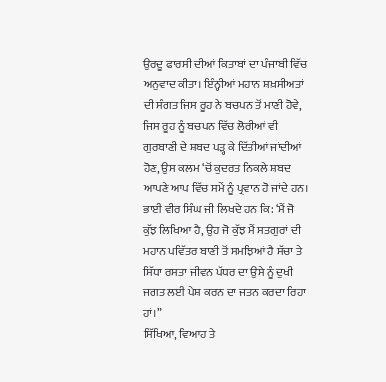ਉਰਦੂ ਫਾਰਸੀ ਦੀਆਂ ਕਿਤਾਬਾਂ ਦਾ ਪੰਜਾਬੀ ਵਿੱਚ ਅਨੁਵਾਦ ਕੀਤਾ। ਇੰਨ‌੍ਹੀਆਂ ਮਹਾਨ ਸ਼ਖ਼ਸੀਅਤਾਂ ਦੀ ਸੰਗਤ ਜਿਸ ਰੂਹ ਨੇ ਬਚਪਨ ਤੋਂ ਮਾਣੀ ਹੋਵੇ, ਜਿਸ ਰੂਹ ਨੂੰ ਬਚਪਨ ਵਿੱਚ ਲੋਰੀਆਂ ਵੀ ਗੁਰਬਾਣੀ ਦੇ ਸ਼ਬਦ ਪੜ੍ਹ ਕੇ ਦਿੱਤੀਆਂ ਜਾਂਦੀਆਂ ਹੋਣ, ਉਸ ਕਲਮ ‘ਚੋਂ ਕੁਦਰਤ ਨਿਕਲੇ ਸ਼ਬਦ ਆਪਣੇ ਆਪ ਵਿੱਚ ਸਮੇਂ ਨੂੰ ਪ੍ਰਵਾਨ ਹੋ ਜਾਂਦੇ ਹਨ। ਭਾਈ ਵੀਰ ਸਿੰਘ ਜੀ ਲਿਖਦੇ ਹਨ ਕਿ: ‘ਮੈਂ ਜੋ ਕੁੱਝ ਲਿਖਿਆ ਹੈ, ਉਹ ਜੋ ਕੁੱਝ ਮੈਂ ਸਤਗੁਰਾਂ ਦੀ ਮਹਾਨ ਪਵਿੱਤਰ ਬਾਣੀ ਤੋਂ ਸਮਝਿਆਂ ਹੈ ਸੱਚਾ ਤੇ ਸਿੱਧਾ ਰਸਤਾ ਜੀਵਨ ਪੱਧਰ ਦਾ ਉਸੇ ਨੂੰ ਦੁਖੀ ਜਗਤ ਲਈ ਪੇਸ਼ ਕਰਨ ਦਾ ਜਤਨ ਕਰਦਾ ਰਿਹਾ ਹਾਂ।”
ਸਿੱਖਿਆ, ਵਿਆਹ ਤੇ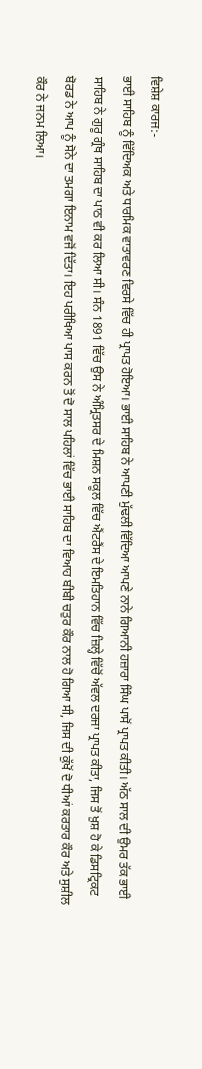ਵਿਸ਼ੇਸ਼ ਕਾਰਜ:-
ਭਾਈ ਸਾਹਿਬ ਨੂੰ ਵਿੱਦਿਅਕ ਅਤੇ ਧਾਰਮਿਕ ਵਾਤਾਵਰਣ ਵਿਰਸੇ ਵਿੱਚ ਹੀ ਪ੍ਰਾਪਤ ਹੋਇਆ। ਭਾਈ ਸਾਹਿਬ ਨੇ ਆਪਣੀ ਮੁੱਢਲੀ ਵਿੱਦਿਆ ਆਪਣੇ ਨਾਨੇ ਗਿਆਨੀ ਹਜ਼ਾਰਾ ਸਿੰਘ ਪਾਸੋਂ ਪ੍ਰਾਪਤ ਕੀਤੀ। ਅੱਠ ਸਾਲ ਦੀ ਉਮਰ ਤੱਕ ਭਾਈ ਸਾਹਿਬ ਨੇ ਗੁਰੂ ਗ੍ਰੰਥ ਸਾਹਿਬ ਦਾ ਪਾਠ ਵੀ ਕਰ ਲਿਆ ਸੀ। ਸੰਨ 1891 ਵਿੱਚ ਉਸ ਨੇ ਅੰਮ੍ਰਿਤਸਰ ਦੇ ਮਿਸ਼ਨ ਸਕੂਲ ਵਿੱਚ ਐਂਟਰੈਂਸ ਦੇ ਇਮਤਿਹਾਨ ਵਿੱਚ ਜ਼ਿਲ੍ਹੇ ਵਿੱਚੋਂ ਅੱਵਲ ਦਰਜਾ ਪ੍ਰਾਪਤ ਕੀਤਾ, ਜਿਸ ਤੋਂ ਖ਼ੁਸ਼ ਹੋ ਕੇ ਡਿਸਟ੍ਰਿਕਟ ਬੋਰਡ ਨੇ ਆਪ ਨੂੰ ਸੋਨੇ ਦਾ ਤਮਗਾ ਇਨਾਮ ਵਜੋਂ ਦਿੱਤਾ। ਇਹ ਪਰੀਖਿਆ ਪਾਸ ਕਰਨ ਤੋਂ ਦੋ ਸਾਲ ਪਹਿਲਾਂ ਵਿੱਚ ਭਾਈ ਸਾਹਿਬ ਦਾ ਵਿਆਹ ਬੀਬੀ ਚਤੁਰ ਕੌਰ ਨਾਲ ਹੋ ਗਿਆ ਸੀ, ਜਿਸ ਦੀ ਕੁੱਖੋਂ ਦੋ ਧੀਆਂ ਕਰਤਾਰ ਕੌਰ ਅਤੇ ਸੁਸ਼ੀਲ ਕੌਰ ਨੇ ਜਨਮ ਲਿਆ।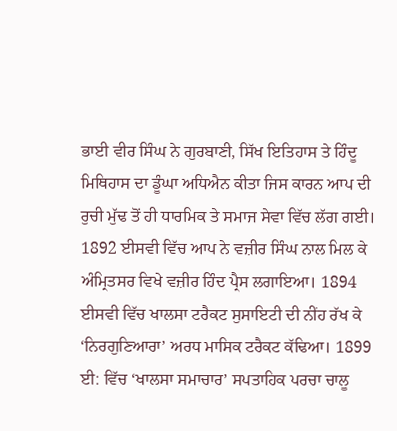ਭਾਈ ਵੀਰ ਸਿੰਘ ਨੇ ਗੁਰਬਾਣੀ, ਸਿੱਖ ਇਤਿਹਾਸ ਤੇ ਹਿੰਦੂ ਮਿਥਿਹਾਸ ਦਾ ਡੂੰਘਾ ਅਧਿਐਨ ਕੀਤਾ ਜਿਸ ਕਾਰਨ ਆਪ ਦੀ ਰੁਚੀ ਮੁੱਢ ਤੋਂ ਹੀ ਧਾਰਮਿਕ ਤੇ ਸਮਾਜ ਸੇਵਾ ਵਿੱਚ ਲੱਗ ਗਈ। 1892 ਈਸਵੀ ਵਿੱਚ ਆਪ ਨੇ ਵਜ਼ੀਰ ਸਿੰਘ ਨਾਲ ਮਿਲ ਕੇ ਅੰਮ੍ਰਿਤਸਰ ਵਿਖੇ ਵਜ਼ੀਰ ਹਿੰਦ ਪ੍ਰੈਸ ਲਗਾਇਆ। 1894 ਈਸਵੀ ਵਿੱਚ ਖਾਲਸਾ ਟਰੈਕਟ ਸੁਸਾਇਟੀ ਦੀ ਨੀਂਹ ਰੱਖ ਕੇ ‘ਨਿਰਗੁਣਿਆਰਾ’ ਅਰਧ ਮਾਸਿਕ ਟਰੈਕਟ ਕੱਢਿਆ। 1899 ਈ: ਵਿੱਚ ‘ਖਾਲਸਾ ਸਮਾਚਾਰ’ ਸਪਤਾਹਿਕ ਪਰਚਾ ਚਾਲੂ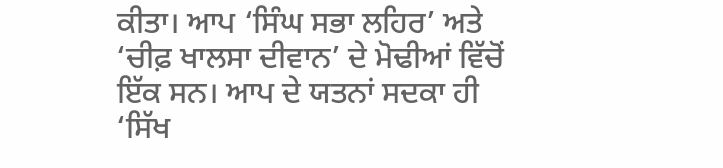ਕੀਤਾ। ਆਪ ‘ਸਿੰਘ ਸਭਾ ਲਹਿਰ’ ਅਤੇ ‘ਚੀਫ਼ ਖਾਲਸਾ ਦੀਵਾਨ’ ਦੇ ਮੋਢੀਆਂ ਵਿੱਚੋਂ ਇੱਕ ਸਨ। ਆਪ ਦੇ ਯਤਨਾਂ ਸਦਕਾ ਹੀ ‘ਸਿੱਖ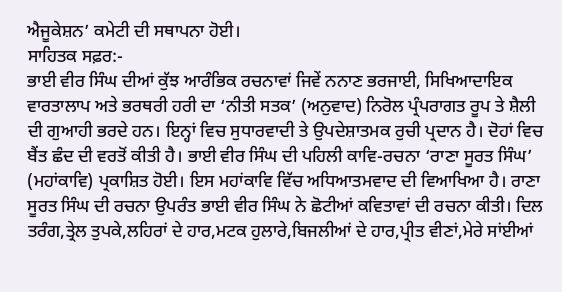ਐਜੂਕੇਸ਼ਨ’ ਕਮੇਟੀ ਦੀ ਸਥਾਪਨਾ ਹੋਈ।
ਸਾਹਿਤਕ ਸਫ਼ਰ:-
ਭਾਈ ਵੀਰ ਸਿੰਘ ਦੀਆਂ ਕੁੱਝ ਆਰੰਭਿਕ ਰਚਨਾਵਾਂ ਜਿਵੇਂ ਨਨਾਣ ਭਰਜਾਈ, ਸਿਖਿਆਦਾਇਕ ਵਾਰਤਾਲਾਪ ਅਤੇ ਭਰਥਰੀ ਹਰੀ ਦਾ ‘ਨੀਤੀ ਸਤਕ’ (ਅਨੁਵਾਦ) ਨਿਰੋਲ ਪ੍ਰੰਪਰਾਗਤ ਰੂਪ ਤੇ ਸ਼ੈਲੀ ਦੀ ਗੁਆਹੀ ਭਰਦੇ ਹਨ। ਇਨ੍ਹਾਂ ਵਿਚ ਸੁਧਾਰਵਾਦੀ ਤੇ ਉਪਦੇਸ਼ਾਤਮਕ ਰੁਚੀ ਪ੍ਰਦਾਨ ਹੈ। ਦੋਹਾਂ ਵਿਚ ਬੈਂਤ ਛੰਦ ਦੀ ਵਰਤੋਂ ਕੀਤੀ ਹੈ। ਭਾਈ ਵੀਰ ਸਿੰਘ ਦੀ ਪਹਿਲੀ ਕਾਵਿ-ਰਚਨਾ ‘ਰਾਣਾ ਸੂਰਤ ਸਿੰਘ’ (ਮਹਾਂਕਾਵਿ) ਪ੍ਰਕਾਸ਼ਿਤ ਹੋਈ। ਇਸ ਮਹਾਂਕਾਵਿ ਵਿੱਚ ਅਧਿਆਤਮਵਾਦ ਦੀ ਵਿਆਖਿਆ ਹੈ। ਰਾਣਾ ਸੂਰਤ ਸਿੰਘ ਦੀ ਰਚਨਾ ਉਪਰੰਤ ਭਾਈ ਵੀਰ ਸਿੰਘ ਨੇ ਛੋਟੀਆਂ ਕਵਿਤਾਵਾਂ ਦੀ ਰਚਨਾ ਕੀਤੀ। ਦਿਲ ਤਰੰਗ,ਤ੍ਰੇਲ ਤੁਪਕੇ,ਲਹਿਰਾਂ ਦੇ ਹਾਰ,ਮਟਕ ਹੁਲਾਰੇ,ਬਿਜਲੀਆਂ ਦੇ ਹਾਰ,ਪ੍ਰੀਤ ਵੀਣਾਂ,ਮੇਰੇ ਸਾਂਈਆਂ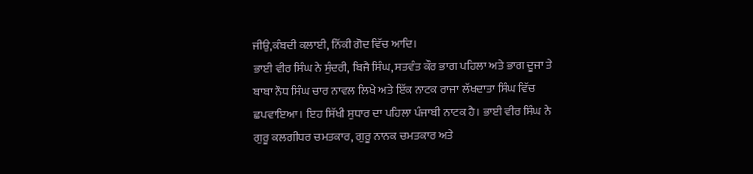ਜੀਉ,ਕੰਬਦੀ ਕਲਾਈ, ਨਿੱਕੀ ਗੋਦ ਵਿੱਚ ਆਦਿ।
ਭਾਈ ਵੀਰ ਸਿੰਘ ਨੇ ਸੁੰਦਰੀ, ਬਿਜੈ ਸਿੰਘ, ਸਤਵੰਤ ਕੌਰ ਭਾਗ ਪਹਿਲਾ ਅਤੇ ਭਾਗ ਦੂਜਾ ਤੇ ਬਾਬਾ ਨੌਧ ਸਿੰਘ ਚਾਰ ਨਾਵਲ ਲਿਖੇ ਅਤੇ ਇੱਕ ਨਾਟਕ ਰਾਜਾ ਲੱਖਦਾਤਾ ਸਿੰਘ ਵਿੱਚ ਛਪਵਾਇਆ। ਇਹ ਸਿੱਖੀ ਸੁਧਾਰ ਦਾ ਪਹਿਲਾ ਪੰਜਾਬੀ ਨਾਟਕ ਹੈ। ਭਾਈ ਵੀਰ ਸਿੰਘ ਨੇ ਗੁਰੂ ਕਲਗੀਧਰ ਚਮਤਕਾਰ, ਗੁਰੂ ਨਾਨਕ ਚਮਤਕਾਰ ਅਤੇ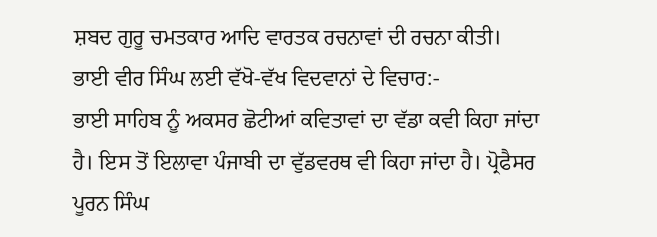ਸ਼ਬਦ ਗੁਰੂ ਚਮਤਕਾਰ ਆਦਿ ਵਾਰਤਕ ਰਚਨਾਵਾਂ ਦੀ ਰਚਨਾ ਕੀਤੀ।
ਭਾਈ ਵੀਰ ਸਿੰਘ ਲਈ ਵੱਖੋ-ਵੱਖ ਵਿਦਵਾਨਾਂ ਦੇ ਵਿਚਾਰ:-
ਭਾਈ ਸਾਹਿਬ ਨੂੰ ਅਕਸਰ ਛੋਟੀਆਂ ਕਵਿਤਾਵਾਂ ਦਾ ਵੱਡਾ ਕਵੀ ਕਿਹਾ ਜਾਂਦਾ ਹੈ। ਇਸ ਤੋਂ ਇਲਾਵਾ ਪੰਜਾਬੀ ਦਾ ਵੁੱਡਵਰਥ ਵੀ ਕਿਹਾ ਜਾਂਦਾ ਹੈ। ਪ੍ਰੋਫੈਸਰ ਪੂਰਨ ਸਿੰਘ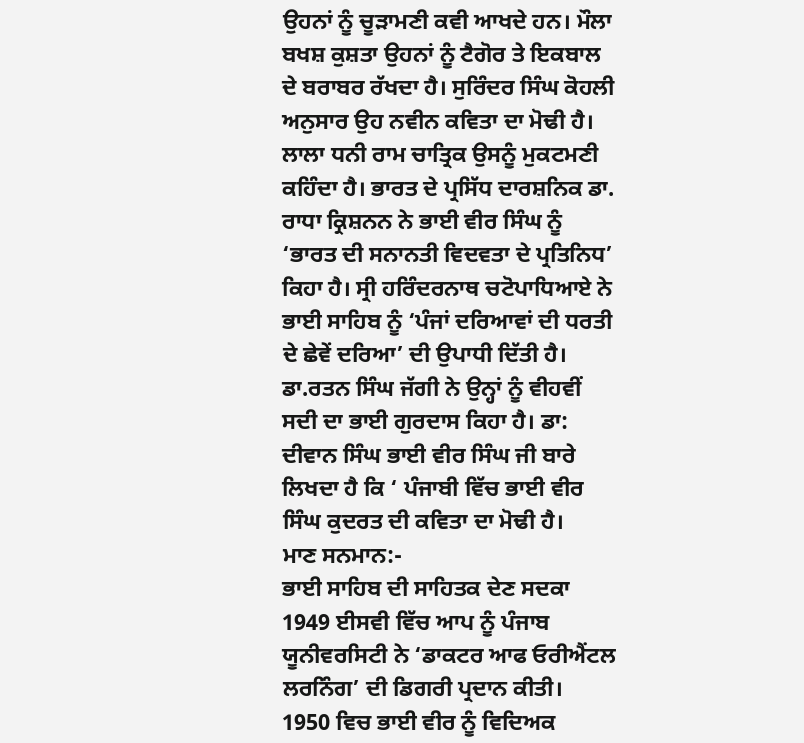ਉਹਨਾਂ ਨੂੰ ਚੂੜਾਮਣੀ ਕਵੀ ਆਖਦੇ ਹਨ। ਮੌਲਾ ਬਖਸ਼ ਕੁਸ਼ਤਾ ਉਹਨਾਂ ਨੂੰ ਟੈਗੋਰ ਤੇ ਇਕਬਾਲ ਦੇ ਬਰਾਬਰ ਰੱਖਦਾ ਹੈ। ਸੁਰਿੰਦਰ ਸਿੰਘ ਕੋਹਲੀ ਅਨੁਸਾਰ ਉਹ ਨਵੀਨ ਕਵਿਤਾ ਦਾ ਮੋਢੀ ਹੈ। ਲਾਲਾ ਧਨੀ ਰਾਮ ਚਾਤ੍ਰਿਕ ਉਸਨੂੰ ਮੁਕਟਮਣੀ ਕਹਿੰਦਾ ਹੈ। ਭਾਰਤ ਦੇ ਪ੍ਰਸਿੱਧ ਦਾਰਸ਼ਨਿਕ ਡਾ. ਰਾਧਾ ਕ੍ਰਿਸ਼ਨਨ ਨੇ ਭਾਈ ਵੀਰ ਸਿੰਘ ਨੂੰ ‘ਭਾਰਤ ਦੀ ਸਨਾਨਤੀ ਵਿਦਵਤਾ ਦੇ ਪ੍ਰਤਿਨਿਧ’ ਕਿਹਾ ਹੈ। ਸ੍ਰੀ ਹਰਿੰਦਰਨਾਥ ਚਟੋਪਾਧਿਆਏ ਨੇ ਭਾਈ ਸਾਹਿਬ ਨੂੰ ‘ਪੰਜਾਂ ਦਰਿਆਵਾਂ ਦੀ ਧਰਤੀ ਦੇ ਛੇਵੇਂ ਦਰਿਆ’ ਦੀ ਉਪਾਧੀ ਦਿੱਤੀ ਹੈ। ਡਾ.ਰਤਨ ਸਿੰਘ ਜੱਗੀ ਨੇ ਉਨ੍ਹਾਂ ਨੂੰ ਵੀਹਵੀਂ ਸਦੀ ਦਾ ਭਾਈ ਗੁਰਦਾਸ ਕਿਹਾ ਹੈ। ਡਾ: ਦੀਵਾਨ ਸਿੰਘ ਭਾਈ ਵੀਰ ਸਿੰਘ ਜੀ ਬਾਰੇ ਲਿਖਦਾ ਹੈ ਕਿ ‘ ਪੰਜਾਬੀ ਵਿੱਚ ਭਾਈ ਵੀਰ ਸਿੰਘ ਕੁਦਰਤ ਦੀ ਕਵਿਤਾ ਦਾ ਮੋਢੀ ਹੈ।
ਮਾਣ ਸਨਮਾਨ:-
ਭਾਈ ਸਾਹਿਬ ਦੀ ਸਾਹਿਤਕ ਦੇਣ ਸਦਕਾ 1949 ਈਸਵੀ ਵਿੱਚ ਆਪ ਨੂੰ ਪੰਜਾਬ ਯੂਨੀਵਰਸਿਟੀ ਨੇ ‘ਡਾਕਟਰ ਆਫ ਓਰੀਐਂਟਲ ਲਰਨਿੰਗ’ ਦੀ ਡਿਗਰੀ ਪ੍ਰਦਾਨ ਕੀਤੀ। 1950 ਵਿਚ ਭਾਈ ਵੀਰ ਨੂੰ ਵਿਦਿਅਕ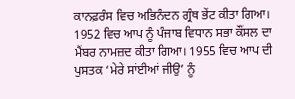ਕਾਨਫ਼ਰੰਸ ਵਿਚ ਅਭਿਨੰਦਨ ਗ੍ਰੰਥ ਭੇਂਟ ਕੀਤਾ ਗਿਆ।
1952 ਵਿਚ ਆਪ ਨੂੰ ਪੰਜਾਬ ਵਿਧਾਨ ਸਭਾ ਕੌਂਸਲ ਦਾ ਮੈਂਬਰ ਨਾਮਜ਼ਦ ਕੀਤਾ ਗਿਆ। 1955 ਵਿਚ ਆਪ ਦੀ ਪੁਸਤਕ ‘ਮੇਰੇ ਸਾਂਈਆਂ ਜੀਉ’ ਨੂੰ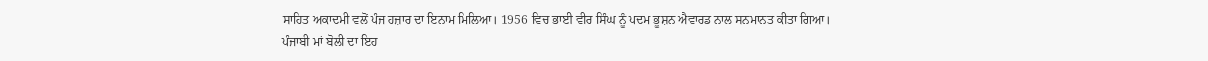ਸਾਹਿਤ ਅਕਾਦਮੀ ਵਲੋਂ ਪੰਜ ਹਜ਼ਾਰ ਦਾ ਇਨਾਮ ਮਿਲਿਆ। 1956 ਵਿਚ ਭਾਈ ਵੀਰ ਸਿੰਘ ਨੂੰ ਪਦਮ ਭੂਸ਼ਨ ਐਵਾਰਡ ਨਾਲ ਸਨਮਾਨਤ ਕੀਤਾ ਗਿਆ।
ਪੰਜਾਬੀ ਮਾਂ ਬੋਲੀ ਦਾ ਇਹ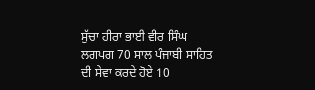ਸੁੱਚਾ ਹੀਰਾ ਭਾਈ ਵੀਰ ਸਿੰਘ ਲਗਪਗ 70 ਸਾਲ ਪੰਜਾਬੀ ਸਾਹਿਤ ਦੀ ਸੇਵਾ ਕਰਦੇ ਹੋਏ 10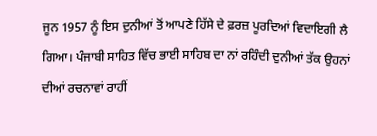ਜੂਨ 1957 ਨੂੰ ਇਸ ਦੁਨੀਆਂ ਤੋਂ ਆਪਣੇ ਹਿੱਸੇ ਦੇ ਫ਼ਰਜ਼ ਪੂਰਦਿਆਂ ਵਿਦਾਇਗੀ ਲੈ ਗਿਆ। ਪੰਜਾਬੀ ਸਾਹਿਤ ਵਿੱਚ ਭਾਈ ਸਾਹਿਬ ਦਾ ਨਾਂ ਰਹਿੰਦੀ ਦੁਨੀਆਂ ਤੱਕ ਉਹਨਾਂ ਦੀਆਂ ਰਚਨਾਵਾਂ ਰਾਹੀਂ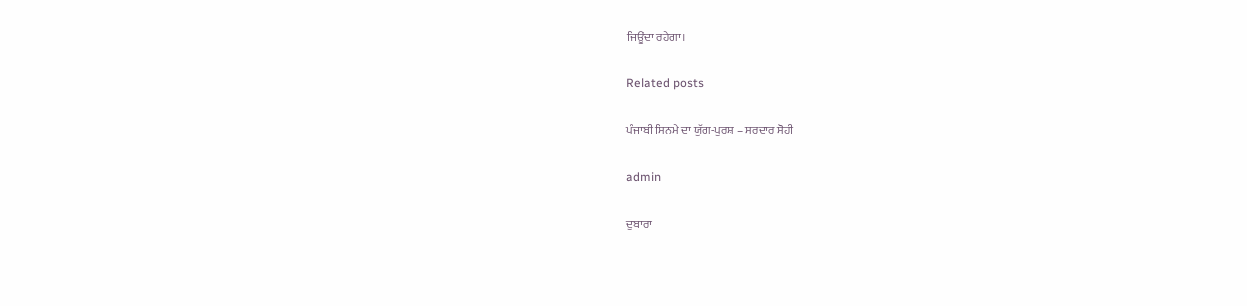ਜਿਊਂਦਾ ਰਹੇਗਾ।

Related posts

ਪੰਜਾਬੀ ਸਿਨਮੇ ਦਾ ਯੁੱਗ-ਪੁਰਸ਼ – ਸਰਦਾਰ ਸੋਹੀ

admin

ਦੁਬਾਰਾ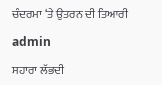ਚੰਦਰਮਾ ‘ਤੇ ਉਤਰਨ ਦੀ ਤਿਆਰੀ

admin

ਸਹਾਰਾ ਲੱਭਦੀ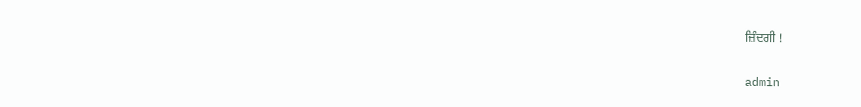ਜ਼ਿੰਦਗੀ !

admin